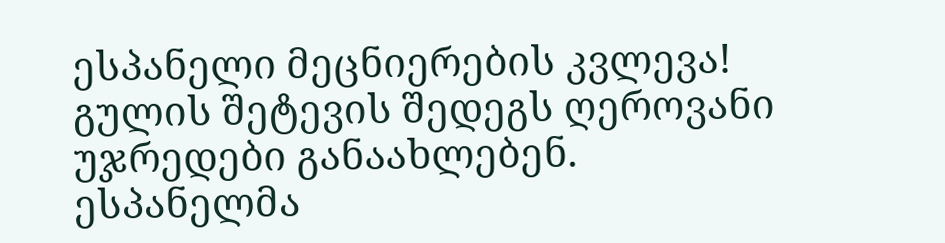ესპანელი მეცნიერების კვლევა! გულის შეტევის შედეგს ღეროვანი უჯრედები განაახლებენ.
ესპანელმა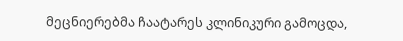მეცნიერებმა ჩაატარეს კლინიკური გამოცდა,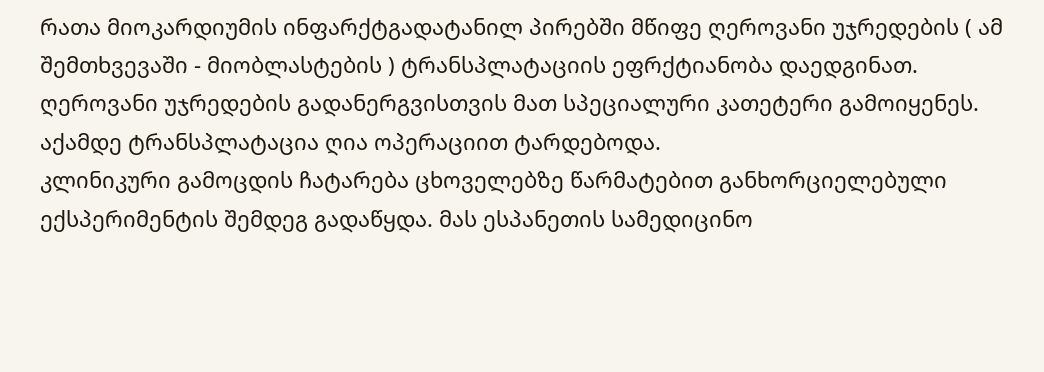რათა მიოკარდიუმის ინფარქტგადატანილ პირებში მწიფე ღეროვანი უჯრედების ( ამ შემთხვევაში - მიობლასტების ) ტრანსპლატაციის ეფრქტიანობა დაედგინათ. ღეროვანი უჯრედების გადანერგვისთვის მათ სპეციალური კათეტერი გამოიყენეს. აქამდე ტრანსპლატაცია ღია ოპერაციით ტარდებოდა.
კლინიკური გამოცდის ჩატარება ცხოველებზე წარმატებით განხორციელებული ექსპერიმენტის შემდეგ გადაწყდა. მას ესპანეთის სამედიცინო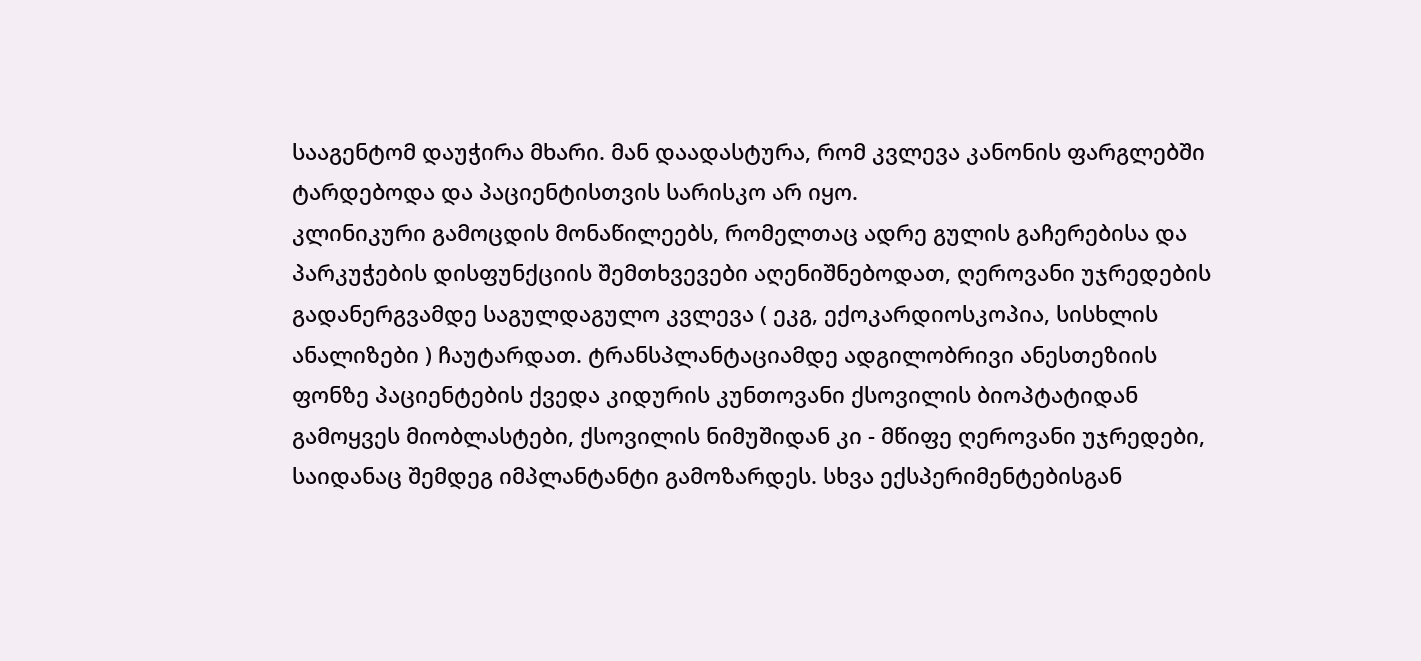სააგენტომ დაუჭირა მხარი. მან დაადასტურა, რომ კვლევა კანონის ფარგლებში ტარდებოდა და პაციენტისთვის სარისკო არ იყო.
კლინიკური გამოცდის მონაწილეებს, რომელთაც ადრე გულის გაჩერებისა და პარკუჭების დისფუნქციის შემთხვევები აღენიშნებოდათ, ღეროვანი უჯრედების გადანერგვამდე საგულდაგულო კვლევა ( ეკგ, ექოკარდიოსკოპია, სისხლის ანალიზები ) ჩაუტარდათ. ტრანსპლანტაციამდე ადგილობრივი ანესთეზიის ფონზე პაციენტების ქვედა კიდურის კუნთოვანი ქსოვილის ბიოპტატიდან გამოყვეს მიობლასტები, ქსოვილის ნიმუშიდან კი - მწიფე ღეროვანი უჯრედები, საიდანაც შემდეგ იმპლანტანტი გამოზარდეს. სხვა ექსპერიმენტებისგან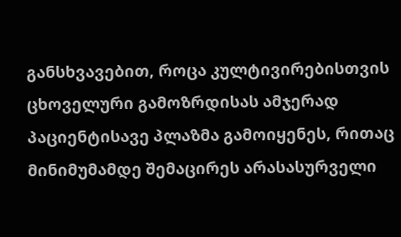განსხვავებით, როცა კულტივირებისთვის ცხოველური გამოზრდისას ამჯერად პაციენტისავე პლაზმა გამოიყენეს, რითაც მინიმუმამდე შემაცირეს არასასურველი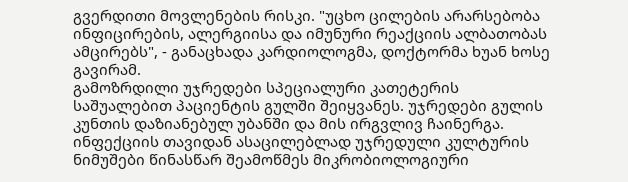გვერდითი მოვლენების რისკი. "უცხო ცილების არარსებობა ინფიცირების, ალერგიისა და იმუნური რეაქციის ალბათობას ამცირებს", - განაცხადა კარდიოლოგმა, დოქტორმა ხუან ხოსე გავირამ.
გამოზრდილი უჯრედები სპეციალური კათეტერის საშუალებით პაციენტის გულში შეიყვანეს. უჯრედები გულის კუნთის დაზიანებულ უბანში და მის ირგვლივ ჩაინერგა. ინფექციის თავიდან ასაცილებლად უჯრედული კულტურის ნიმუშები წინასწარ შეამოწმეს მიკრობიოლოგიური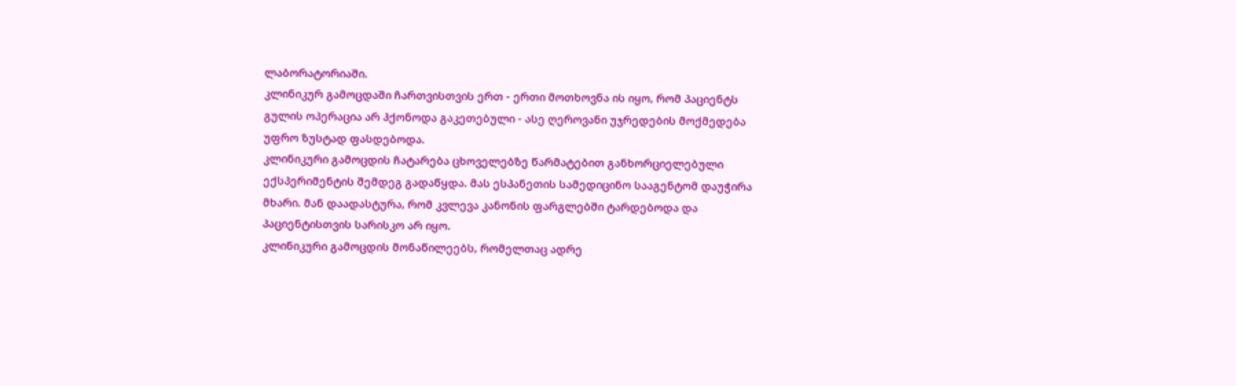ლაბორატორიაში.
კლინიკურ გამოცდაში ჩართვისთვის ერთ - ერთი მოთხოვნა ის იყო, რომ პაციენტს გულის ოპერაცია არ ჰქონოდა გაკეთებული - ასე ღეროვანი უჯრედების მოქმედება უფრო ზუსტად ფასდებოდა.
კლინიკური გამოცდის ჩატარება ცხოველებზე წარმატებით განხორციელებული ექსპერიმენტის შემდეგ გადაწყდა. მას ესპანეთის სამედიცინო სააგენტომ დაუჭირა მხარი. მან დაადასტურა, რომ კვლევა კანონის ფარგლებში ტარდებოდა და პაციენტისთვის სარისკო არ იყო.
კლინიკური გამოცდის მონაწილეებს, რომელთაც ადრე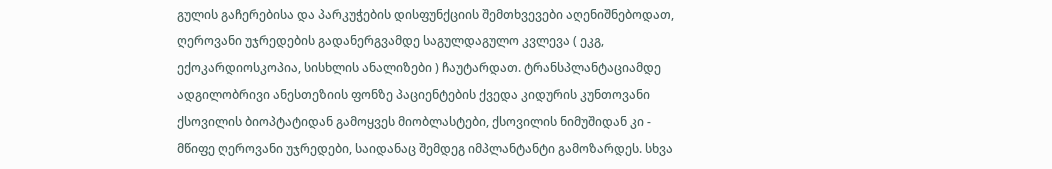გულის გაჩერებისა და პარკუჭების დისფუნქციის შემთხვევები აღენიშნებოდათ, ღეროვანი უჯრედების გადანერგვამდე საგულდაგულო კვლევა ( ეკგ, ექოკარდიოსკოპია, სისხლის ანალიზები ) ჩაუტარდათ. ტრანსპლანტაციამდე ადგილობრივი ანესთეზიის ფონზე პაციენტების ქვედა კიდურის კუნთოვანი ქსოვილის ბიოპტატიდან გამოყვეს მიობლასტები, ქსოვილის ნიმუშიდან კი - მწიფე ღეროვანი უჯრედები, საიდანაც შემდეგ იმპლანტანტი გამოზარდეს. სხვა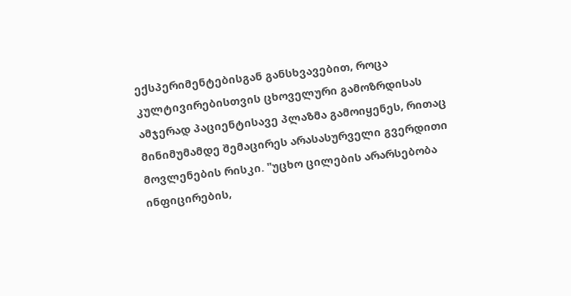ექსპერიმენტებისგან განსხვავებით, როცა კულტივირებისთვის ცხოველური გამოზრდისას ამჯერად პაციენტისავე პლაზმა გამოიყენეს, რითაც მინიმუმამდე შემაცირეს არასასურველი გვერდითი მოვლენების რისკი. "უცხო ცილების არარსებობა ინფიცირების,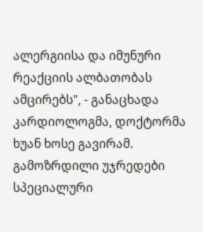ალერგიისა და იმუნური რეაქციის ალბათობას ამცირებს", - განაცხადა კარდიოლოგმა, დოქტორმა ხუან ხოსე გავირამ.
გამოზრდილი უჯრედები სპეციალური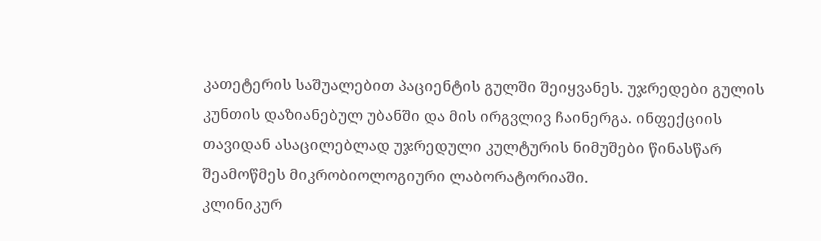კათეტერის საშუალებით პაციენტის გულში შეიყვანეს. უჯრედები გულის კუნთის დაზიანებულ უბანში და მის ირგვლივ ჩაინერგა. ინფექციის თავიდან ასაცილებლად უჯრედული კულტურის ნიმუშები წინასწარ შეამოწმეს მიკრობიოლოგიური ლაბორატორიაში.
კლინიკურ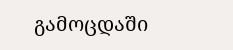გამოცდაში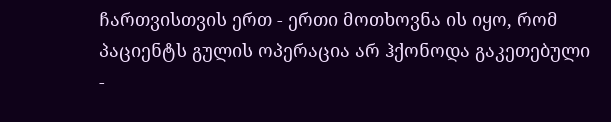ჩართვისთვის ერთ - ერთი მოთხოვნა ის იყო, რომ პაციენტს გულის ოპერაცია არ ჰქონოდა გაკეთებული -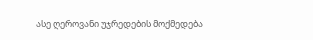ასე ღეროვანი უჯრედების მოქმედება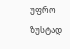უფრო ზუსტად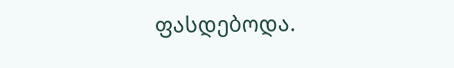ფასდებოდა.